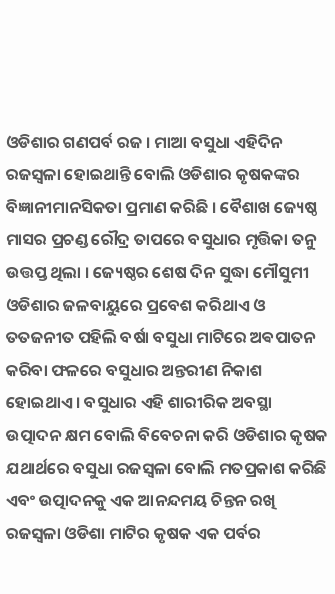ଓଡିଶାର ଗଣପର୍ବ ରଜ । ମାଆ ବସୁଧା ଏହିଦିନ ରଜସ୍ୱଳା ହୋଇଥାନ୍ତି ବୋଲି ଓଡିଶାର କୃଷକଙ୍କର ବିଜ୍ଞାନୀମାନସିକତା ପ୍ରମାଣ କରିଛି । ବୈଶାଖ ଜ୍ୟେଷ୍ଠ ମାସର ପ୍ରଚଣ୍ଡ ରୌଦ୍ର ତାପରେ ବସୁଧାର ମୃତ୍ତିକା ତନୁ ଉତ୍ତପ୍ତ ଥିଲା । ଜ୍ୟେଷ୍ଠର ଶେଷ ଦିନ ସୁଦ୍ଧା ମୌସୁମୀ ଓଡିଶାର ଜଳବାୟୁରେ ପ୍ରବେଶ କରିଥାଏ ଓ ତତଜନୀତ ପହିଲି ବର୍ଷା ବସୁଧା ମାଟିରେ ଅଵପାତନ କରିବା ଫଳରେ ବସୁଧାର ଅନ୍ତରୀଣ ନିକାଶ ହୋଇଥାଏ । ବସୁଧାର ଏହି ଶାରୀରିକ ଅବସ୍ଥା ଉତ୍ପାଦନ କ୍ଷମ ବୋଲି ବିବେଚନା କରି ଓଡିଶାର କୃଷକ ଯଥାର୍ଥରେ ବସୁଧା ରଜସ୍ୱଳା ବୋଲି ମତପ୍ରକାଶ କରିଛି ଏବଂ ଉତ୍ପାଦନକୁ ଏକ ଆନନ୍ଦମୟ ଚିନ୍ତନ ରଖି ରଜସ୍ୱଳା ଓଡିଶା ମାଟିର କୃଷକ ଏକ ପର୍ବର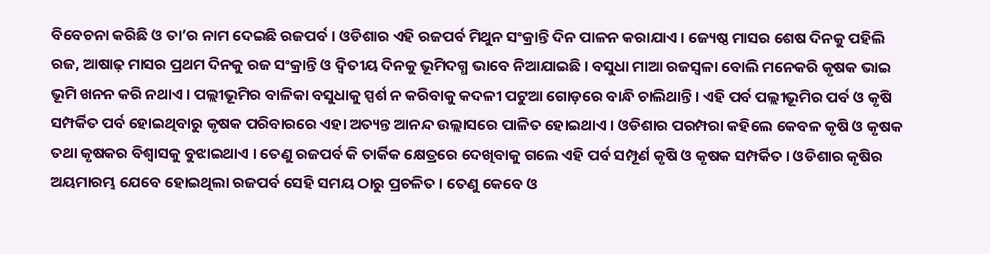ବିବେଚନା କରିଛି ଓ ତା’ର ନାମ ଦେଇଛି ରଜପର୍ବ । ଓଡିଶାର ଏହି ରଜପର୍ବ ମିଥୁନ ସଂକ୍ରାନ୍ତି ଦିନ ପାଳନ କରାଯାଏ । ଜ୍ୟେଷ୍ଠ ମାସର ଶେଷ ଦିନକୁ ପହିଲି ରଜ, ଆଷାଢ଼ ମାସର ପ୍ରଥମ ଦିନକୁ ରଜ ସଂକ୍ରାନ୍ତି ଓ ଦ୍ଵିତୀୟ ଦିନକୁ ଭୂମିଦଗ୍ଧ ଭାବେ ନିଆଯାଇଛି । ବସୁଧା ମାଆ ରଜସ୍ୱଳା ବୋଲି ମନେକରି କୃଷକ ଭାଇ ଭୂମି ଖନନ କରି ନଥାଏ । ପଲ୍ଲୀଭୂମିର ବାଳିକା ବସୁଧାକୁ ସ୍ପର୍ଶ ନ କରିବାକୁ କଦଳୀ ପଟୁଆ ଗୋଡ଼ରେ ବାନ୍ଧି ଚାଲିଥାନ୍ତି । ଏହି ପର୍ବ ପଲ୍ଲୀଭୂମିର ପର୍ବ ଓ କୃଷି ସମ୍ପର୍କିତ ପର୍ବ ହୋଇଥିବାରୁ କୃଷକ ପରିବାରରେ ଏହା ଅତ୍ୟନ୍ତ ଆନନ୍ଦ ଉଲ୍ଲାସରେ ପାଳିତ ହୋଇଥାଏ । ଓଡିଶାର ପରମ୍ପରା କହିଲେ କେବଳ କୃଷି ଓ କୃଷକ ତଥା କୃଷକର ବିଶ୍ୱାସକୁ ବୁଝାଇଥାଏ । ତେଣୁ ରଜପର୍ବ କି ତାର୍କିକ କ୍ଷେତ୍ରରେ ଦେଖିବାକୁ ଗଲେ ଏହି ପର୍ବ ସମ୍ପୂର୍ଣ କୃଷି ଓ କୃଷକ ସମ୍ପର୍କିତ । ଓଡିଶାର କୃଷିର ଅୟମାରମ୍ଭ ଯେବେ ହୋଇଥିଲା ରଜପର୍ବ ସେହି ସମୟ ଠାରୁ ପ୍ରଚଳିତ । ତେଣୁ କେବେ ଓ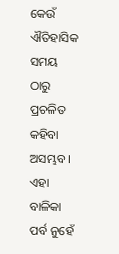କେଉଁ ଐତିହାସିକ ସମୟ ଠାରୁ ପ୍ରଚଳିତ କହିବା ଅସମ୍ଭବ । ଏହା ବାଳିକା ପର୍ବ ନୁହେଁ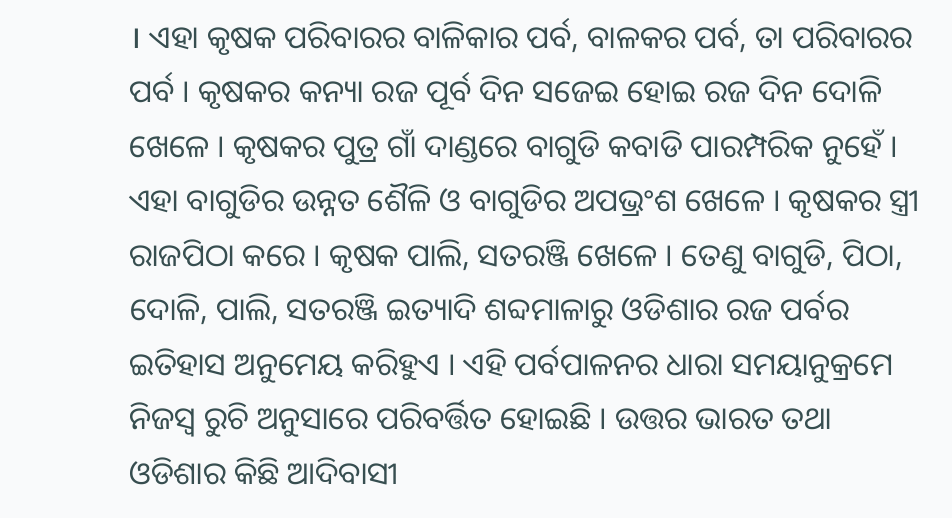। ଏହା କୃଷକ ପରିବାରର ବାଳିକାର ପର୍ବ, ବାଳକର ପର୍ବ, ତା ପରିବାରର ପର୍ବ । କୃଷକର କନ୍ୟା ରଜ ପୂର୍ବ ଦିନ ସଜେଇ ହୋଇ ରଜ ଦିନ ଦୋଳି ଖେଳେ । କୃଷକର ପୁତ୍ର ଗାଁ ଦାଣ୍ଡରେ ବାଗୁଡି କବାଡି ପାରମ୍ପରିକ ନୁହେଁ । ଏହା ବାଗୁଡିର ଉନ୍ନତ ଶୈଳି ଓ ବାଗୁଡିର ଅପଭ୍ରଂଶ ଖେଳେ । କୃଷକର ସ୍ତ୍ରୀ ରାଜପିଠା କରେ । କୃଷକ ପାଲି, ସତରଞ୍ଜି ଖେଳେ । ତେଣୁ ବାଗୁଡି, ପିଠା, ଦୋଳି, ପାଲି, ସତରଞ୍ଜି ଇତ୍ୟାଦି ଶବ୍ଦମାଳାରୁ ଓଡିଶାର ରଜ ପର୍ବର ଇତିହାସ ଅନୁମେୟ କରିହୁଏ । ଏହି ପର୍ବପାଳନର ଧାରା ସମୟାନୁକ୍ରମେ ନିଜସ୍ୱ ରୁଚି ଅନୁସାରେ ପରିବର୍ତ୍ତିତ ହୋଇଛି । ଉତ୍ତର ଭାରତ ତଥା ଓଡିଶାର କିଛି ଆଦିବାସୀ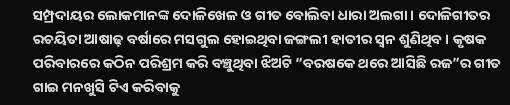ସମ୍ପ୍ରଦାୟର ଲୋକମାନଙ୍କ ଦୋଳିଖେଳ ଓ ଗୀତ ବୋଲିବା ଧାରା ଅଲଗା । ଦୋଳିଗୀତର ରଚୟିତା ଆଷାଢ଼ ବର୍ଷାରେ ମସଗୁଲ ହୋଇଥିବା ଜଙ୍ଗଲୀ ହାତୀର ସ୍ଵନ ଶୁଣିଥିବ । କୃଷକ ପରିବାରରେ କଠିନ ପରିଶ୍ରମ କରି ବଞ୍ଚୁଥିବା ଝିଅଟି “ବରଷକେ ଥରେ ଆସିଛି ରଜ”ର ଗୀତ ଗାଇ ମନଖୁସି ଟିଏ କରିବାକୁ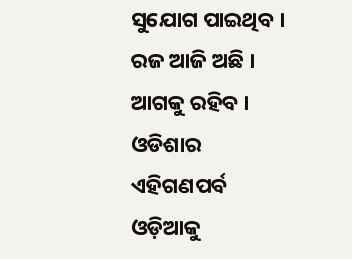ସୁଯୋଗ ପାଇଥିବ । ରଜ ଆଜି ଅଛି । ଆଗକୁ ରହିବ । ଓଡିଶାର ଏହିଗଣପର୍ବ ଓଡ଼ିଆକୁ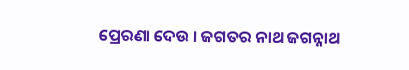ପ୍ରେରଣା ଦେଉ । ଜଗତର ନାଥ ଜଗନ୍ନାଥ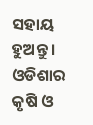ସହାୟ ହୁଅନ୍ତୁ । ଓଡିଶାର କୃଷି ଓ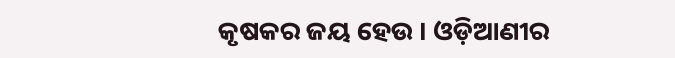କୃଷକର ଜୟ ହେଉ । ଓଡ଼ିଆଣୀର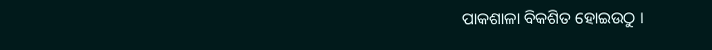ପାକଶାଳା ବିକଶିତ ହୋଇଉଠୁ ।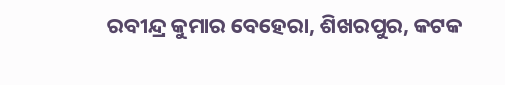ରବୀନ୍ଦ୍ର କୁମାର ବେହେରା, ଶିଖରପୁର, କଟକ